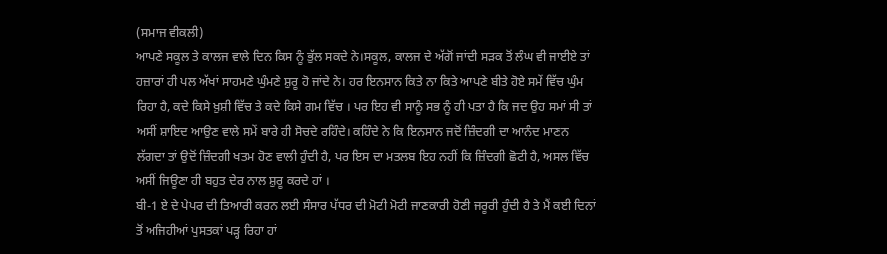(ਸਮਾਜ ਵੀਕਲੀ)
ਆਪਣੇ ਸਕੂਲ ਤੇ ਕਾਲਜ ਵਾਲੇ ਦਿਨ ਕਿਸ ਨੂੰ ਭੁੱਲ ਸਕਦੇ ਨੇ।ਸਕੂਲ, ਕਾਲਜ ਦੇ ਅੱਗੋਂ ਜਾਂਦੀ ਸੜਕ ਤੋਂ ਲੰਘ ਵੀ ਜਾਈਏ ਤਾਂ ਹਜ਼ਾਰਾਂ ਹੀ ਪਲ ਅੱਖਾਂ ਸਾਹਮਣੇ ਘੁੰਮਣੇ ਸ਼ੁਰੂ ਹੋ ਜਾਂਦੇ ਨੇ। ਹਰ ਇਨਸਾਨ ਕਿਤੇ ਨਾ ਕਿਤੇ ਆਪਣੇ ਬੀਤੇ ਹੋਏ ਸਮੇਂ ਵਿੱਚ ਘੁੰਮ ਰਿਹਾ ਹੈ, ਕਦੇ ਕਿਸੇ ਖ਼ੁਸ਼ੀ ਵਿੱਚ ਤੇ ਕਦੇ ਕਿਸੇ ਗਮ ਵਿੱਚ । ਪਰ ਇਹ ਵੀ ਸਾਨੂੰ ਸਭ ਨੂੰ ਹੀ ਪਤਾ ਹੈ ਕਿ ਜਦ ਉਹ ਸਮਾਂ ਸੀ ਤਾਂ ਅਸੀਂ ਸ਼ਾਇਦ ਆਉਣ ਵਾਲੇ ਸਮੇਂ ਬਾਰੇ ਹੀ ਸੋਚਦੇ ਰਹਿੰਦੇ। ਕਹਿੰਦੇ ਨੇ ਕਿ ਇਨਸਾਨ ਜਦੋਂ ਜ਼ਿੰਦਗੀ ਦਾ ਆਨੰਦ ਮਾਣਨ ਲੱਗਦਾ ਤਾਂ ਉਦੋਂ ਜ਼ਿੰਦਗੀ ਖਤਮ ਹੋਣ ਵਾਲੀ ਹੁੰਦੀ ਹੈ, ਪਰ ਇਸ ਦਾ ਮਤਲਬ ਇਹ ਨਹੀਂ ਕਿ ਜ਼ਿੰਦਗੀ ਛੋਟੀ ਹੈ, ਅਸਲ ਵਿੱਚ ਅਸੀਂ ਜਿਊਣਾ ਹੀ ਬਹੁਤ ਦੇਰ ਨਾਲ ਸ਼ੁਰੂ ਕਰਦੇ ਹਾਂ ।
ਬੀ-1 ਏ ਦੇ ਪੇਪਰ ਦੀ ਤਿਆਰੀ ਕਰਨ ਲਈ ਸੰਸਾਰ ਪੱਧਰ ਦੀ ਮੋਟੀ ਮੋਟੀ ਜਾਣਕਾਰੀ ਹੋਣੀ ਜਰੂਰੀ ਹੁੰਦੀ ਹੈ ਤੇ ਮੈਂ ਕਈ ਦਿਨਾਂ ਤੋਂ ਅਜਿਹੀਆਂ ਪੁਸਤਕਾਂ ਪੜ੍ਹ ਰਿਹਾ ਹਾਂ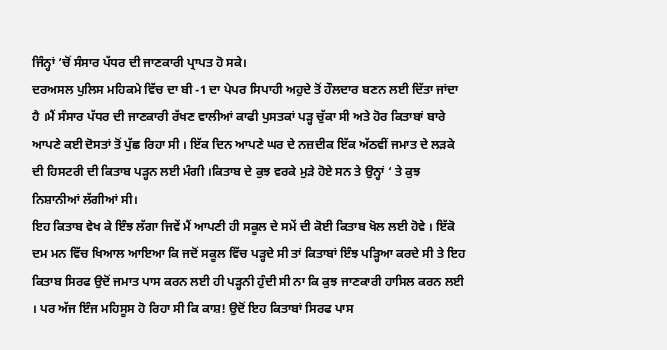ਜਿੰਨ੍ਹਾਂ ‘ਚੋਂ ਸੰਸਾਰ ਪੱਧਰ ਦੀ ਜਾਣਕਾਰੀ ਪ੍ਰਾਪਤ ਹੋ ਸਕੇ।
ਦਰਅਸਲ ਪੁਲਿਸ ਮਹਿਕਮੇ ਵਿੱਚ ਦਾ ਬੀ -1 ਦਾ ਪੇਪਰ ਸਿਪਾਹੀ ਅਹੁਦੇ ਤੋਂ ਹੌਲਦਾਰ ਬਣਨ ਲਈ ਦਿੱਤਾ ਜਾਂਦਾ ਹੈ ।ਮੈਂ ਸੰਸਾਰ ਪੱਧਰ ਦੀ ਜਾਣਕਾਰੀ ਰੱਖਣ ਵਾਲੀਆਂ ਕਾਫੀ ਪੁਸਤਕਾਂ ਪੜ੍ਹ ਚੁੱਕਾ ਸੀ ਅਤੇ ਹੋਰ ਕਿਤਾਬਾਂ ਬਾਰੇ ਆਪਣੇ ਕਈ ਦੋਸਤਾਂ ਤੋਂ ਪੁੱਛ ਰਿਹਾ ਸੀ । ਇੱਕ ਦਿਨ ਆਪਣੇ ਘਰ ਦੇ ਨਜ਼ਦੀਕ ਇੱਕ ਅੱਠਵੀਂ ਜਮਾਤ ਦੇ ਲੜਕੇ ਦੀ ਹਿਸਟਰੀ ਦੀ ਕਿਤਾਬ ਪੜ੍ਹਨ ਲਈ ਮੰਗੀ ।ਕਿਤਾਬ ਦੇ ਕੁਝ ਵਰਕੇ ਮੁੜੇ ਹੋਏ ਸਨ ਤੇ ਉਨ੍ਹਾਂ ‘ ਤੇ ਕੁਝ ਨਿਸ਼ਾਨੀਆਂ ਲੱਗੀਆਂ ਸੀ।
ਇਹ ਕਿਤਾਬ ਵੇਖ ਕੇ ਇੰਝ ਲੱਗਾ ਜਿਵੇਂ ਮੈਂ ਆਪਣੀ ਹੀ ਸਕੂਲ ਦੇ ਸਮੇਂ ਦੀ ਕੋਈ ਕਿਤਾਬ ਖੋਲ ਲਈ ਹੋਵੇ । ਇੱਕੋ ਦਮ ਮਨ ਵਿੱਚ ਖਿਆਲ ਆਇਆ ਕਿ ਜਦੋਂ ਸਕੂਲ ਵਿੱਚ ਪੜ੍ਹਦੇ ਸੀ ਤਾਂ ਕਿਤਾਬਾਂ ਇੰਝ ਪੜ੍ਹਿਆ ਕਰਦੇ ਸੀ ਤੇ ਇਹ ਕਿਤਾਬ ਸਿਰਫ ਉਦੋਂ ਜਮਾਤ ਪਾਸ ਕਰਨ ਲਈ ਹੀ ਪੜ੍ਹਨੀ ਹੁੰਦੀ ਸੀ ਨਾ ਕਿ ਕੁਝ ਜਾਣਕਾਰੀ ਹਾਸਿਲ ਕਰਨ ਲਈ । ਪਰ ਅੱਜ ਇੰਜ ਮਹਿਸੂਸ ਹੋ ਰਿਹਾ ਸੀ ਕਿ ਕਾਸ਼! ਉਦੋਂ ਇਹ ਕਿਤਾਬਾਂ ਸਿਰਫ ਪਾਸ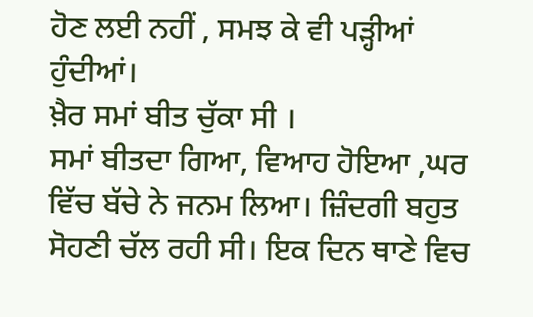ਹੋਣ ਲਈ ਨਹੀਂ , ਸਮਝ ਕੇ ਵੀ ਪੜ੍ਹੀਆਂ ਹੁੰਦੀਆਂ।
ਖ਼ੈਰ ਸਮਾਂ ਬੀਤ ਚੁੱਕਾ ਸੀ ।
ਸਮਾਂ ਬੀਤਦਾ ਗਿਆ, ਵਿਆਹ ਹੋਇਆ ,ਘਰ ਵਿੱਚ ਬੱਚੇ ਨੇ ਜਨਮ ਲਿਆ। ਜ਼ਿੰਦਗੀ ਬਹੁਤ ਸੋਹਣੀ ਚੱਲ ਰਹੀ ਸੀ। ਇਕ ਦਿਨ ਥਾਣੇ ਵਿਚ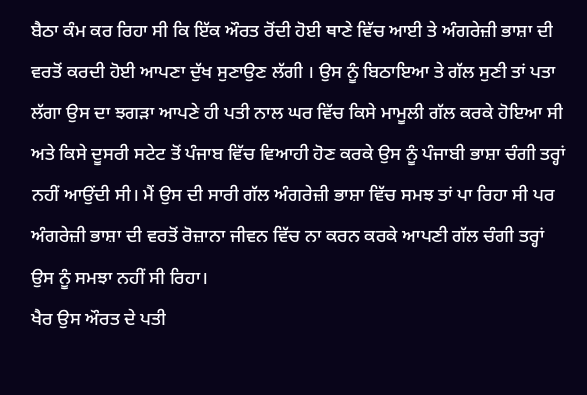ਬੈਠਾ ਕੰਮ ਕਰ ਰਿਹਾ ਸੀ ਕਿ ਇੱਕ ਔਰਤ ਰੋਂਦੀ ਹੋਈ ਥਾਣੇ ਵਿੱਚ ਆਈ ਤੇ ਅੰਗਰੇਜ਼ੀ ਭਾਸ਼ਾ ਦੀ ਵਰਤੋਂ ਕਰਦੀ ਹੋਈ ਆਪਣਾ ਦੁੱਖ ਸੁਣਾਉਣ ਲੱਗੀ । ਉਸ ਨੂੰ ਬਿਠਾਇਆ ਤੇ ਗੱਲ ਸੁਣੀ ਤਾਂ ਪਤਾ ਲੱਗਾ ਉਸ ਦਾ ਝਗੜਾ ਆਪਣੇ ਹੀ ਪਤੀ ਨਾਲ ਘਰ ਵਿੱਚ ਕਿਸੇ ਮਾਮੂਲੀ ਗੱਲ ਕਰਕੇ ਹੋਇਆ ਸੀ ਅਤੇ ਕਿਸੇ ਦੂਸਰੀ ਸਟੇਟ ਤੋਂ ਪੰਜਾਬ ਵਿੱਚ ਵਿਆਹੀ ਹੋਣ ਕਰਕੇ ਉਸ ਨੂੰ ਪੰਜਾਬੀ ਭਾਸ਼ਾ ਚੰਗੀ ਤਰ੍ਹਾਂ ਨਹੀਂ ਆਉਂਦੀ ਸੀ। ਮੈਂ ਉਸ ਦੀ ਸਾਰੀ ਗੱਲ ਅੰਗਰੇਜ਼ੀ ਭਾਸ਼ਾ ਵਿੱਚ ਸਮਝ ਤਾਂ ਪਾ ਰਿਹਾ ਸੀ ਪਰ ਅੰਗਰੇਜ਼ੀ ਭਾਸ਼ਾ ਦੀ ਵਰਤੋਂ ਰੋਜ਼ਾਨਾ ਜੀਵਨ ਵਿੱਚ ਨਾ ਕਰਨ ਕਰਕੇ ਆਪਣੀ ਗੱਲ ਚੰਗੀ ਤਰ੍ਹਾਂ ਉਸ ਨੂੰ ਸਮਝਾ ਨਹੀਂ ਸੀ ਰਿਹਾ।
ਖੈਰ ਉਸ ਔਰਤ ਦੇ ਪਤੀ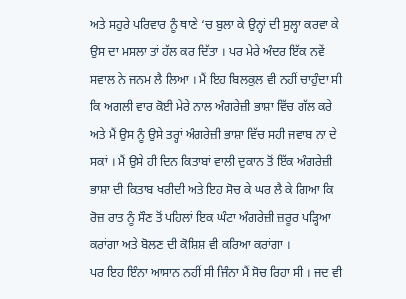ਅਤੇ ਸਹੁਰੇ ਪਰਿਵਾਰ ਨੂੰ ਥਾਣੇ ‘ਚ ਬੁਲਾ ਕੇ ਉਨ੍ਹਾਂ ਦੀ ਸੁਲ੍ਹਾ ਕਰਵਾ ਕੇ ਉਸ ਦਾ ਮਸਲਾ ਤਾਂ ਹੱਲ ਕਰ ਦਿੱਤਾ । ਪਰ ਮੇਰੇ ਅੰਦਰ ਇੱਕ ਨਵੇਂ ਸਵਾਲ ਨੇ ਜਨਮ ਲੈ ਲਿਆ । ਮੈਂ ਇਹ ਬਿਲਕੁਲ ਵੀ ਨਹੀਂ ਚਾਹੁੰਦਾ ਸੀ ਕਿ ਅਗਲੀ ਵਾਰ ਕੋਈ ਮੇਰੇ ਨਾਲ ਅੰਗਰੇਜ਼ੀ ਭਾਸ਼ਾ ਵਿੱਚ ਗੱਲ ਕਰੇ ਅਤੇ ਮੈਂ ਉਸ ਨੂੰ ਉਸੇ ਤਰ੍ਹਾਂ ਅੰਗਰੇਜ਼ੀ ਭਾਸ਼ਾ ਵਿੱਚ ਸਹੀ ਜਵਾਬ ਨਾ ਦੇ ਸਕਾਂ । ਮੈਂ ਉਸੇ ਹੀ ਦਿਨ ਕਿਤਾਬਾਂ ਵਾਲੀ ਦੁਕਾਨ ਤੋਂ ਇੱਕ ਅੰਗਰੇਜ਼ੀ ਭਾਸ਼ਾ ਦੀ ਕਿਤਾਬ ਖਰੀਦੀ ਅਤੇ ਇਹ ਸੋਚ ਕੇ ਘਰ ਲੈ ਕੇ ਗਿਆ ਕਿ ਰੋਜ਼ ਰਾਤ ਨੂੰ ਸੌਣ ਤੋਂ ਪਹਿਲਾਂ ਇਕ ਘੰਟਾ ਅੰਗਰੇਜ਼ੀ ਜ਼ਰੂਰ ਪੜ੍ਹਿਆ ਕਰਾਂਗਾ ਅਤੇ ਬੋਲਣ ਦੀ ਕੋਸ਼ਿਸ਼ ਵੀ ਕਰਿਆ ਕਰਾਂਗਾ ।
ਪਰ ਇਹ ਇੰਨਾ ਆਸਾਨ ਨਹੀਂ ਸੀ ਜਿੰਨਾ ਮੈਂ ਸੋਚ ਰਿਹਾ ਸੀ । ਜਦ ਵੀ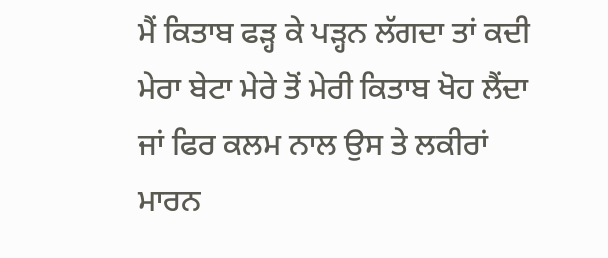ਮੈਂ ਕਿਤਾਬ ਫੜ੍ਹ ਕੇ ਪੜ੍ਹਨ ਲੱਗਦਾ ਤਾਂ ਕਦੀ ਮੇਰਾ ਬੇਟਾ ਮੇਰੇ ਤੋਂ ਮੇਰੀ ਕਿਤਾਬ ਖੋਹ ਲੈਂਦਾ ਜਾਂ ਫਿਰ ਕਲਮ ਨਾਲ ਉਸ ਤੇ ਲਕੀਰਾਂ ਮਾਰਨ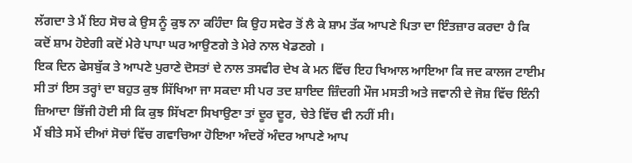ਲੱਗਦਾ ਤੇ ਮੈਂ ਇਹ ਸੋਚ ਕੇ ਉਸ ਨੂੰ ਕੁਝ ਨਾ ਕਹਿੰਦਾ ਕਿ ਉਹ ਸਵੇਰ ਤੋਂ ਲੈ ਕੇ ਸ਼ਾਮ ਤੱਕ ਆਪਣੇ ਪਿਤਾ ਦਾ ਇੰਤਜ਼ਾਰ ਕਰਦਾ ਹੈ ਕਿ ਕਦੋਂ ਸ਼ਾਮ ਹੋਏਗੀ ਕਦੋਂ ਮੇਰੇ ਪਾਪਾ ਘਰ ਆਉਣਗੇ ਤੇ ਮੇਰੇ ਨਾਲ ਖੇਡਣਗੇ ।
ਇਕ ਦਿਨ ਫੇਸਬੁੱਕ ਤੇ ਆਪਣੇ ਪੁਰਾਣੇ ਦੋਸਤਾਂ ਦੇ ਨਾਲ ਤਸਵੀਰ ਦੇਖ ਕੇ ਮਨ ਵਿੱਚ ਇਹ ਖਿਆਲ ਆਇਆ ਕਿ ਜਦ ਕਾਲਜ ਟਾਈਮ ਸੀ ਤਾਂ ਇਸ ਤਰ੍ਹਾਂ ਦਾ ਬਹੁਤ ਕੁਝ ਸਿੱਖਿਆ ਜਾ ਸਕਦਾ ਸੀ ਪਰ ਤਦ ਸ਼ਾਇਦ ਜ਼ਿੰਦਗੀ ਮੌਜ ਮਸਤੀ ਅਤੇ ਜਵਾਨੀ ਦੇ ਜੋਸ਼ ਵਿੱਚ ਇੰਨੀ ਜ਼ਿਆਦਾ ਭਿੱਜੀ ਹੋਈ ਸੀ ਕਿ ਕੁਝ ਸਿੱਖਣਾ ਸਿਖਾਉਣਾ ਤਾਂ ਦੂਰ ਦੂਰ, ਚੇਤੇ ਵਿੱਚ ਵੀ ਨਹੀਂ ਸੀ।
ਮੈਂ ਬੀਤੇ ਸਮੇਂ ਦੀਆਂ ਸੋਚਾਂ ਵਿੱਚ ਗਵਾਚਿਆ ਹੋਇਆ ਅੰਦਰੋਂ ਅੰਦਰ ਆਪਣੇ ਆਪ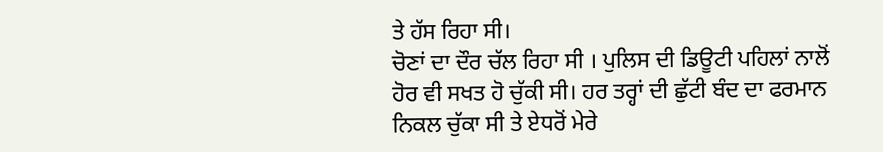ਤੇ ਹੱਸ ਰਿਹਾ ਸੀ।
ਚੋਣਾਂ ਦਾ ਦੌਰ ਚੱਲ ਰਿਹਾ ਸੀ । ਪੁਲਿਸ ਦੀ ਡਿਊਟੀ ਪਹਿਲਾਂ ਨਾਲੋਂ ਹੋਰ ਵੀ ਸਖਤ ਹੋ ਚੁੱਕੀ ਸੀ। ਹਰ ਤਰ੍ਹਾਂ ਦੀ ਛੁੱਟੀ ਬੰਦ ਦਾ ਫਰਮਾਨ ਨਿਕਲ ਚੁੱਕਾ ਸੀ ਤੇ ਏਧਰੋਂ ਮੇਰੇ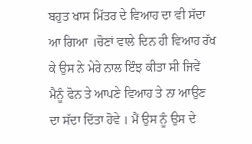ਬਹੁਤ ਖਾਸ ਮਿੱਤਰ ਦੇ ਵਿਆਹ ਦਾ ਵੀ ਸੱਦਾ ਆ ਗਿਆ ।ਚੋਣਾਂ ਵਾਲੇ ਦਿਨ ਹੀ ਵਿਆਹ ਰੱਖ ਕੇ ਉਸ ਨੇ ਮੇਰੇ ਨਾਲ ਇੰਝ ਕੀਤਾ ਸੀ ਜਿਵੇਂ ਮੈਨੂੰ ਫੋਨ ਤੇ ਆਪਣੇ ਵਿਆਹ ਤੇ ਨਾ ਆਉਣ ਦਾ ਸੱਦਾ ਦਿੱਤਾ ਹੋਵੇ । ਮੈਂ ਉਸ ਨੂੰ ਉਸ ਦੇ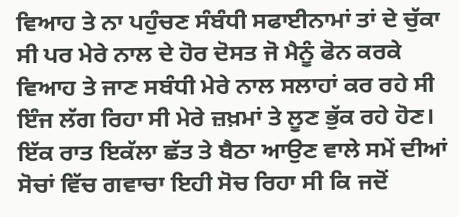ਵਿਆਹ ਤੇ ਨਾ ਪਹੁੰਚਣ ਸੰਬੰਧੀ ਸਫਾਈਨਾਮਾਂ ਤਾਂ ਦੇ ਚੁੱਕਾ ਸੀ ਪਰ ਮੇਰੇ ਨਾਲ ਦੇ ਹੋਰ ਦੋਸਤ ਜੋ ਮੈਨੂੰ ਫੋਨ ਕਰਕੇ ਵਿਆਹ ਤੇ ਜਾਣ ਸਬੰਧੀ ਮੇਰੇ ਨਾਲ ਸਲਾਹਾਂ ਕਰ ਰਹੇ ਸੀ ਇੰਜ ਲੱਗ ਰਿਹਾ ਸੀ ਮੇਰੇ ਜ਼ਖ਼ਮਾਂ ਤੇ ਲੂਣ ਭੁੱਕ ਰਹੇ ਹੋਣ।
ਇੱਕ ਰਾਤ ਇਕੱਲਾ ਛੱਤ ਤੇ ਬੈਠਾ ਆਉਣ ਵਾਲੇ ਸਮੇਂ ਦੀਆਂ ਸੋਚਾਂ ਵਿੱਚ ਗਵਾਚਾ ਇਹੀ ਸੋਚ ਰਿਹਾ ਸੀ ਕਿ ਜਦੋਂ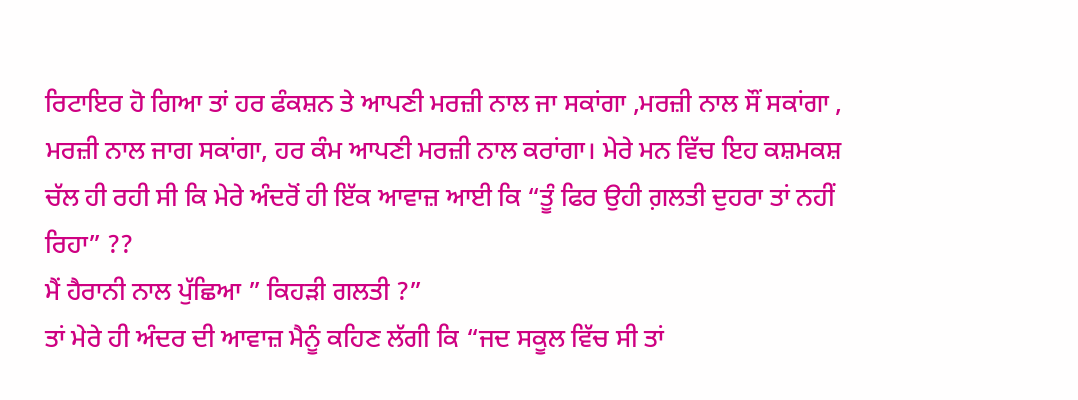ਰਿਟਾਇਰ ਹੋ ਗਿਆ ਤਾਂ ਹਰ ਫੰਕਸ਼ਨ ਤੇ ਆਪਣੀ ਮਰਜ਼ੀ ਨਾਲ ਜਾ ਸਕਾਂਗਾ ,ਮਰਜ਼ੀ ਨਾਲ ਸੌਂ ਸਕਾਂਗਾ , ਮਰਜ਼ੀ ਨਾਲ ਜਾਗ ਸਕਾਂਗਾ, ਹਰ ਕੰਮ ਆਪਣੀ ਮਰਜ਼ੀ ਨਾਲ ਕਰਾਂਗਾ। ਮੇਰੇ ਮਨ ਵਿੱਚ ਇਹ ਕਸ਼ਮਕਸ਼ ਚੱਲ ਹੀ ਰਹੀ ਸੀ ਕਿ ਮੇਰੇ ਅੰਦਰੋਂ ਹੀ ਇੱਕ ਆਵਾਜ਼ ਆਈ ਕਿ “ਤੂੰ ਫਿਰ ਉਹੀ ਗ਼ਲਤੀ ਦੁਹਰਾ ਤਾਂ ਨਹੀਂ ਰਿਹਾ” ??
ਮੈਂ ਹੈਰਾਨੀ ਨਾਲ ਪੁੱਛਿਆ ” ਕਿਹੜੀ ਗਲਤੀ ?”
ਤਾਂ ਮੇਰੇ ਹੀ ਅੰਦਰ ਦੀ ਆਵਾਜ਼ ਮੈਨੂੰ ਕਹਿਣ ਲੱਗੀ ਕਿ “ਜਦ ਸਕੂਲ ਵਿੱਚ ਸੀ ਤਾਂ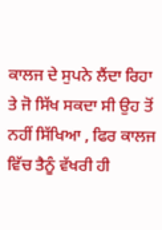ਕਾਲਜ ਦੇ ਸੁਪਨੇ ਲੈਂਦਾ ਰਿਹਾ ਤੇ ਜੋ ਸਿੱਖ ਸਕਦਾ ਸੀ ਉਹ ਤੋਂ ਨਹੀਂ ਸਿੱਖਿਆ , ਫਿਰ ਕਾਲਜ ਵਿੱਚ ਤੈਨੂੰ ਵੱਖਰੀ ਹੀ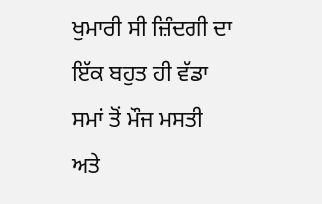ਖੁਮਾਰੀ ਸੀ ਜ਼ਿੰਦਗੀ ਦਾ ਇੱਕ ਬਹੁਤ ਹੀ ਵੱਡਾ ਸਮਾਂ ਤੋਂ ਮੌਜ ਮਸਤੀ ਅਤੇ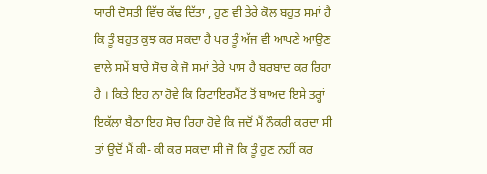ਯਾਰੀ ਦੋਸਤੀ ਵਿੱਚ ਕੱਢ ਦਿੱਤਾ , ਹੁਣ ਵੀ ਤੇਰੇ ਕੋਲ ਬਹੁਤ ਸਮਾਂ ਹੈ ਕਿ ਤੂੰ ਬਹੁਤ ਕੁਝ ਕਰ ਸਕਦਾ ਹੈ ਪਰ ਤੂੰ ਅੱਜ ਵੀ ਆਪਣੇ ਆਉਣ ਵਾਲੇ ਸਮੇਂ ਬਾਰੇ ਸੋਚ ਕੇ ਜੋ ਸਮਾਂ ਤੇਰੇ ਪਾਸ ਹੈ ਬਰਬਾਦ ਕਰ ਰਿਹਾ ਹੈ । ਕਿਤੇ ਇਹ ਨਾ ਹੋਵੇ ਕਿ ਰਿਟਾਇਰਮੈਂਟ ਤੋਂ ਬਾਅਦ ਇਸੇ ਤਰ੍ਹਾਂ ਇਕੱਲਾ ਬੈਠਾ ਇਹ ਸੋਚ ਰਿਹਾ ਹੋਵੇ ਕਿ ਜਦੋਂ ਮੈਂ ਨੌਕਰੀ ਕਰਦਾ ਸੀ ਤਾਂ ਉਦੋਂ ਮੈਂ ਕੀ- ਕੀ ਕਰ ਸਕਦਾ ਸੀ ਜੋ ਕਿ ਤੂੰ ਹੁਣ ਨਹੀਂ ਕਰ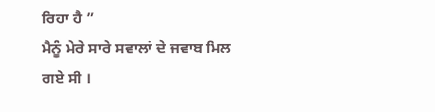ਰਿਹਾ ਹੈ ”
ਮੈਨੂੰ ਮੇਰੇ ਸਾਰੇ ਸਵਾਲਾਂ ਦੇ ਜਵਾਬ ਮਿਲ ਗਏ ਸੀ ।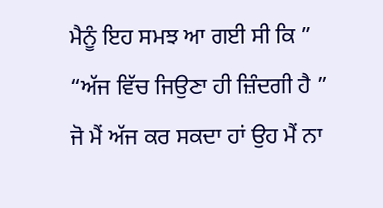ਮੈਨੂੰ ਇਹ ਸਮਝ ਆ ਗਈ ਸੀ ਕਿ ”
“ਅੱਜ ਵਿੱਚ ਜਿਉਣਾ ਹੀ ਜ਼ਿੰਦਗੀ ਹੈ ”
ਜੋ ਮੈਂ ਅੱਜ ਕਰ ਸਕਦਾ ਹਾਂ ਉਹ ਮੈਂ ਨਾ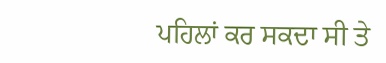ਪਹਿਲਾਂ ਕਰ ਸਕਦਾ ਸੀ ਤੇ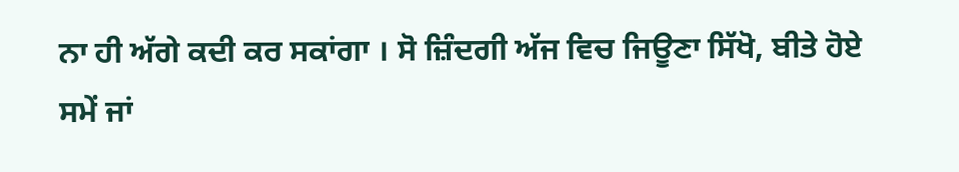ਨਾ ਹੀ ਅੱਗੇ ਕਦੀ ਕਰ ਸਕਾਂਗਾ । ਸੋ ਜ਼ਿੰਦਗੀ ਅੱਜ ਵਿਚ ਜਿਊਣਾ ਸਿੱਖੋ, ਬੀਤੇ ਹੋਏ ਸਮੇਂ ਜਾਂ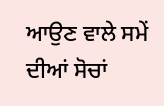ਆਉਣ ਵਾਲੇ ਸਮੇਂ ਦੀਆਂ ਸੋਚਾਂ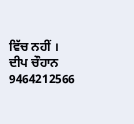ਵਿੱਚ ਨਹੀਂ ।
ਦੀਪ ਚੌਹਾਨ
9464212566